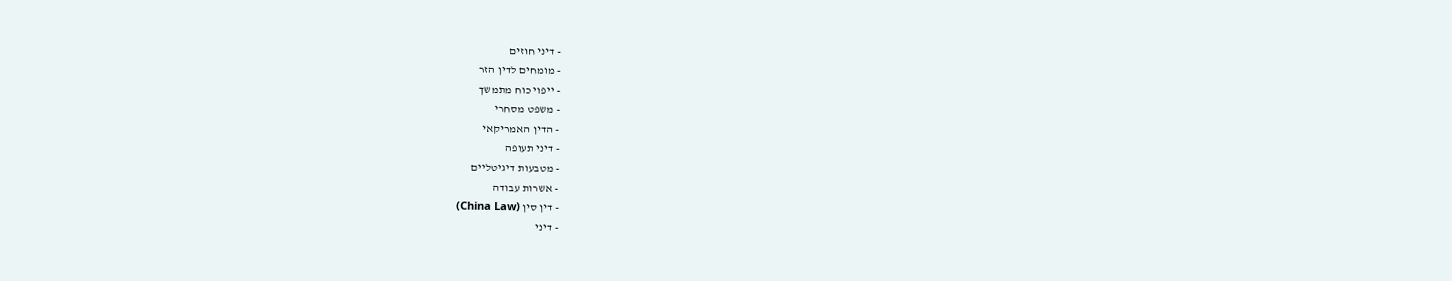- דיני חוזים
- מומחים לדין הזר
- ייפוי כוח מתמשך
- משפט מסחרי
- הדין האמריקאי
- דיני תעופה
- מטבעות דיגיטליים
- אשרות עבודה
- דין סין (China Law)
- דיני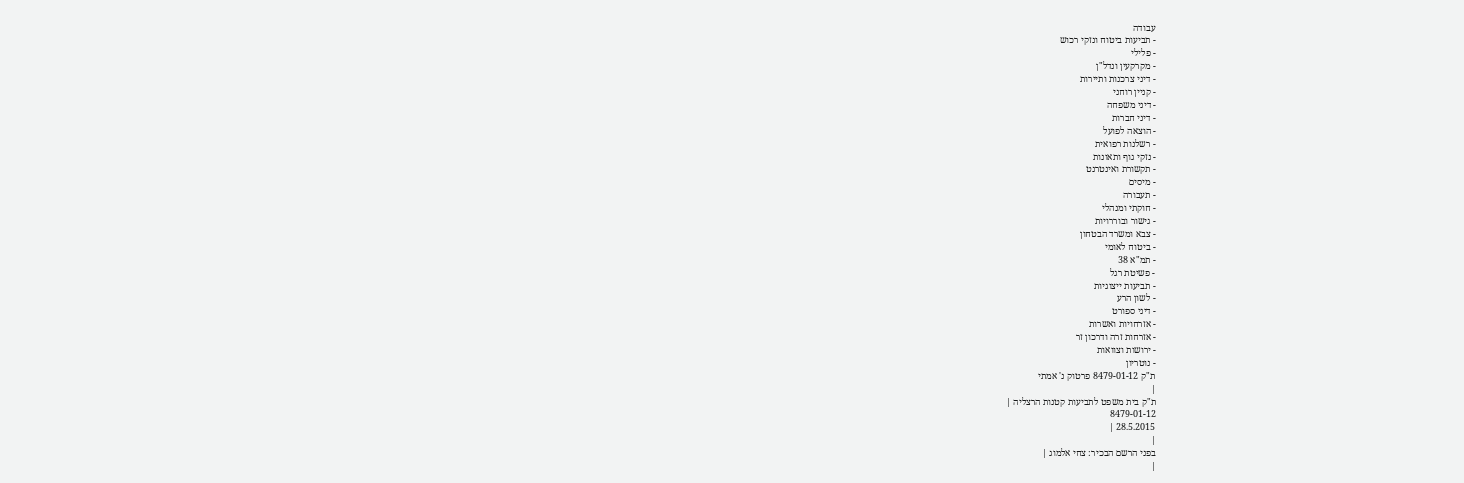עבודה
- תביעות ביטוח ונזקי רכוש
- פלילי
- מקרקעין ונדל"ן
- דיני צרכנות ותיירות
- קניין רוחני
- דיני משפחה
- דיני חברות
- הוצאה לפועל
- רשלנות רפואית
- נזקי גוף ותאונות
- תקשורת ואינטרנט
- מיסים
- תעבורה
- חוקתי ומנהלי
- גישור ובוררויות
- צבא ומשרד הבטחון
- ביטוח לאומי
- תמ"א 38
- פשיטת רגל
- תביעות ייצוגיות
- לשון הרע
- דיני ספורט
- אזרחויות ואשרות
- אזרחות זרה ודרכון זר
- ירושות וצוואות
- נוטריון
ת"ק 8479-01-12 פרטוק נ' אמתי
|
ת"ק בית משפט לתביעות קטנות הרצליה |
8479-01-12
28.5.2015 |
|
בפני הרשם הבכיר: צחי אלמוג |
|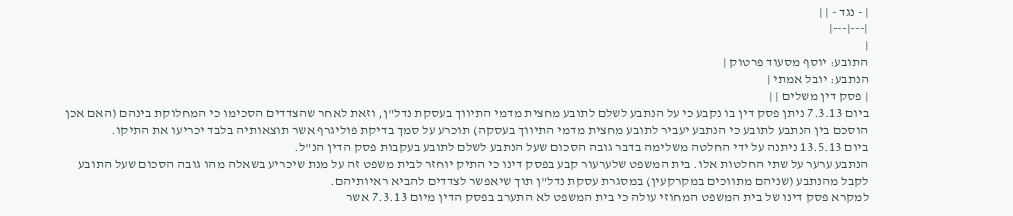| - נגד - | |
|---|---|
|
התובע: יוסף מסעוד פרטוק |
הנתבע: יובל אמתי |
| פסק דין משלים | |
ביום 7.3.13 ניתן פסק דין בו נקבע כי על הנתבע לשלם לתובע מחצית מדמי התיווך בעסקת נדל"ן, וזאת לאחר שהצדדים הסכימו כי המחלוקת בינהם (האם אכן הוסכם בין הנתבע לתובע כי הנתבע יעביר לתובע מחצית מדמי התיווך בעסקה) תוכרע על סמך בדיקת פוליגרף אשר תוצאותיה בלבד יכריעו את התיקו.
ביום 13.5.13 ניתנה על ידי החלטה משלימה בדבר גובה הסכום שעל הנתבע לשלם לתובע בעקבות פסק הדין הנ"ל.
הנתבע ערער על שתי החלטות אלו. בית המשפט שלערעור קבע בפסק דינו כי התיק יוחזר לבית משפט זה על מנת שיכריע בשאלה מהו גובה הסכום שעל התובע לקבל מהנתבע (שניהם מתווכים במקרקעין) במסגרת עסקת נדל"ן תוך שיאפשר לצדדים להביא ראיותיהם.
למקרא פסק דינו של בית המשפט המחוזי עולה כי בית המשפט לא התערב בפסק הדין מיום 7.3.13 אשר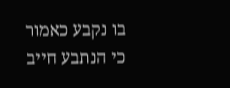בו נקבע כאמור כי הנתבע חייב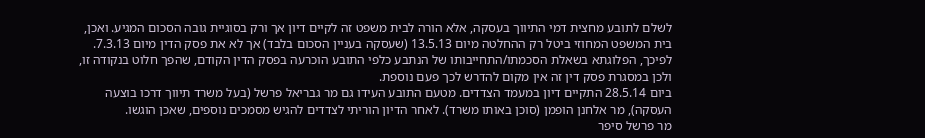לשלם לתובע מחצית דמי התיווך בעסקה, אלא הורה לבית משפט זה לקיים דיון אך ורק בסוגיית גובה הסכום המגיע. ואכן, בית המשפט המחוזי ביטל רק ההחלטה מיום 13.5.13 (שעסקה בעניין הסכום בלבד) אך לא את פסק הדין מיום 7.3.13. לפיכך, הפלוגתא בשאלת הסכמתו/התחייבותו של הנתבע כלפי התובע הוכרעה בפסק הדין הקודם, שהפך חלוט בנקודה זו, ולכן במסגרת פסק דין זה אין מקום להדרש לכך פעם נוספת.
ביום 28.5.14 התקיים דיון במעמד הצדדים. מטעם התובע העידו גם מר גבריאל פרשל (בעל משרד תיווך דרכו בוצעה העסקה), מר אלחנן הופמן (סוכן באותו משרד). לאחר הדיון הוריתי לצדדים להגיש מסמכים נוספים, שאכן הוגשו.
מר פרשל סיפר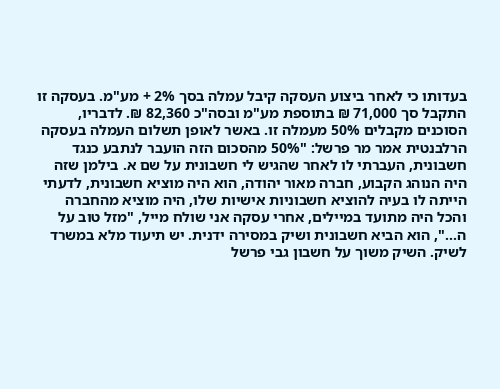בעדותו כי לאחר ביצוע העסקה קיבל עמלה בסך 2% + מע"מ. בעסקה זו התקבל סך 71,000 ₪ בתוספת מע"מ ובסה"כ 82,360 ₪. לדבריו, הסוכנים מקבלים 50% מעמלה זו. באשר לאופן תשלום העמלה בעסקה הרלבנטית אמר מר פרשל: "50% מהסכום הזה הועבר לנתבע כנגד חשבונית, העברתי לו לאחר שהגיש לי חשבונית על שם א. בילמן שזה היה הנוהג הקבוע, חברה מאור יהודה, הוא היה מוציא חשבונית, לדעתי הייתה לו בעיה להוציא חשבוניות אישיות שלו, היה מוציא מהחברה והכל היה מתועד במיילים, אחרי עסקה אני שולח מייל, "מזל טוב על ה...", הוא הביא חשבונית ושיק במסירה ידנית. יש תיעוד מלא במשרד לשיק. השיק משוך על חשבון גבי פרשל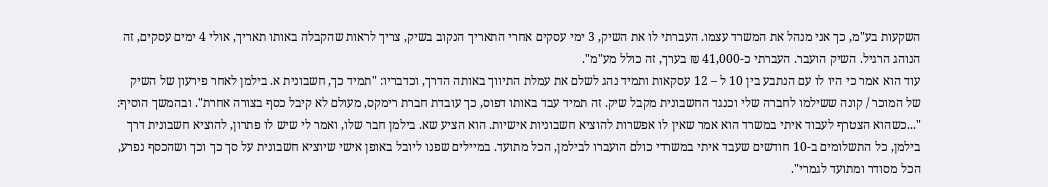השקעות בע"מ, כך אני מנהל את המשרד עצמו. העברתי לו את השיק, 3 ימי עסקים אחרי התאריך הנקוב בשיק, צריך לראות שהקבלה באותו תאריך, אולי 4 ימים עסקים, זה הנוהג הרגיל. השיק הועבר. העברתי כ-41,000 ₪ בערך, זה כולל מע"מ".
עוד הוא אמר כי היו לו עם הנתבע בין 10 ל – 12 עסקאות ותמיד נהג לשלם את עמלת התיווך באותה הדרך, וכדבריו: "תמיד כך, חשבונית א. בילמן לאחר פירעון של השיק של המוכר / קונה ששילמו לחברה שלי וכנגד החשבונית מקבל שיק. זה תמיד עבד באותו דפוס, כך עובדת חברת רימקס, מעולם לא קיבל כסף בצורה אחרת". ובהמשך הוסיף: "...כשהוא הצטרף לעבוד איתי במשרד הוא אמר שאין לו אפשרות להוציא חשבוניות אישיות. הוא הציע שא. בילמן חבר שלו, ואמר לי שיש לו פתרון, להוציא חשבונית דרך בילמן, כל התשלומים ב-10 חודשים שעבד איתי במשרדי כולם הועברו לבילמן, הכל מתועד. במיילים שפנו ליובל באופן אישי שיוציא חשבונית על סך כך וכך ושהכסף נפרע, הכל מסודר ומתועד לגמרי".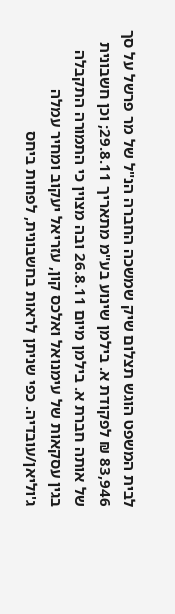לבית המשפט הוגש תצלום שיק שמשכה החברה הנ"ל של מר פרשל על סך 83,946 ₪ לפקודת א. בילמן שינוע בע"מ מתאריך 29.8.11; וכן חשבונית של אותה חברת א. בילמן מיום 26.8.11 ובה מצוין כי התמורה התקבלה בגין עסקאות של עימנואל ואלכס קון, עזריאל יעקוב ומחיר עמלה ג'וליאן/עובדיה. כפי שניתן לראות בחשבונית, לפחות ביחס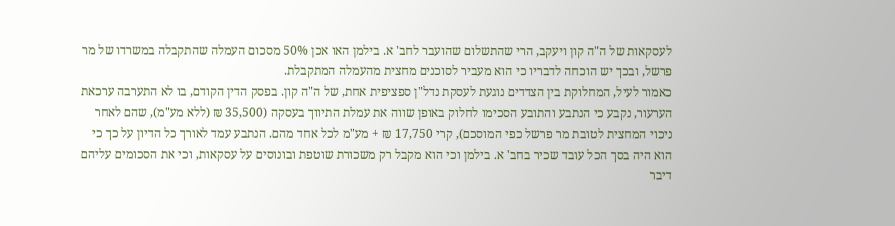לעסקאות של ה"ה קון ויעקב, הרי שהתשלום שהועבר לחב' א. בילמן האו אכן 50% מסכום העמלה שהתקבלה במשרדו של מר פרשל, ובכך יש הוכחה לדבריו כי הוא מעביר לסוכנים מחצית מהעמלה המתקבלת.
כאמור לעיל, המחלוקת בין הצדדים נוגעת לעסקת נדל"ן ספציפית אחת, של ה"ה קון. בפסק הדין הקודם, בו לא התערבה ערכאת הערעור, נקבע כי הנתבע והתובע הסכימו לחלוק באופן שווה את עמלת התיווך בעסקה (35,500 ₪ (ללא מע"מ), שהם לאחר ניכוי המחצית לטובת מר פרשל כפי המוסכם), קרי 17,750 ₪ + מע"מ לכל אחד מהם. הנתבע עמד לאורך כל הדיון על כך כי הוא היה בסך הכל עובד שכיר בחב' א. בילמן וכי הוא מקבל רק משכורת שוטפת ובונוסים על עסקאות, וכי את הסכומים עליהם דיבר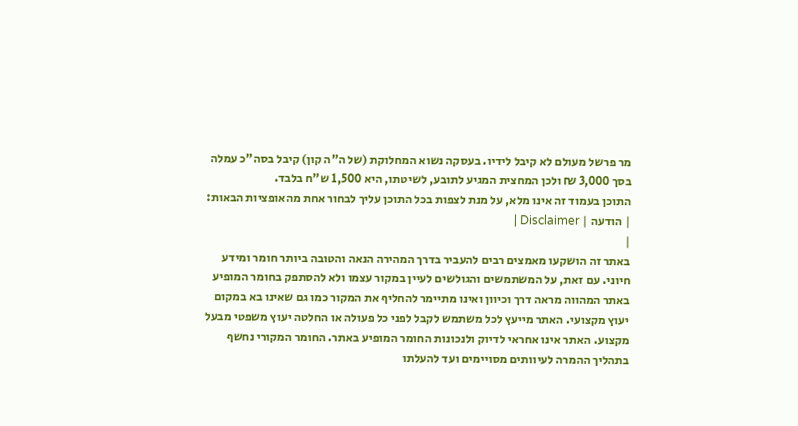מר פרשל מעולם לא קיבל לידיו. בעסקה נשוא המחלוקת (של ה"ה קון) קיבל בסה"כ עמלה בסך 3,000 ₪ ולכן המחצית המגיע לתובע, לשיטתו, היא 1,500 ש"ח בלבד.
התוכן בעמוד זה אינו מלא, על מנת לצפות בכל התוכן עליך לבחור אחת מהאופציות הבאות:
| הודעה | Disclaimer |
|
באתר זה הושקעו מאמצים רבים להעביר בדרך המהירה הנאה והטובה ביותר חומר ומידע חיוני. עם זאת, על המשתמשים והגולשים לעיין במקור עצמו ולא להסתפק בחומר המופיע באתר המהווה מראה דרך וכיוון ואינו מתיימר להחליף את המקור כמו גם שאינו בא במקום יעוץ מקצועי. האתר מייעץ לכל משתמש לקבל לפני כל פעולה או החלטה יעוץ משפטי מבעל מקצוע. האתר אינו אחראי לדיוק ולנכונות החומר המופיע באתר. החומר המקורי נחשף בתהליך ההמרה לעיוותים מסויימים ועד להעלתו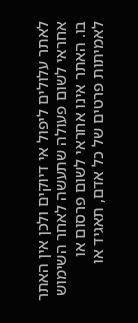לאתר עלולים ליפול אי דיוקים ולכן אין האתר אחראי לשום פעולה שתעשה לאחר השימוש בו. האתר אינו אחראי לשום פרסום או לאמיתות פרטים של כל אדם, תאגיד או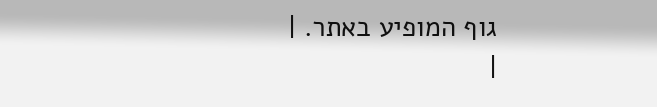גוף המופיע באתר. |
|